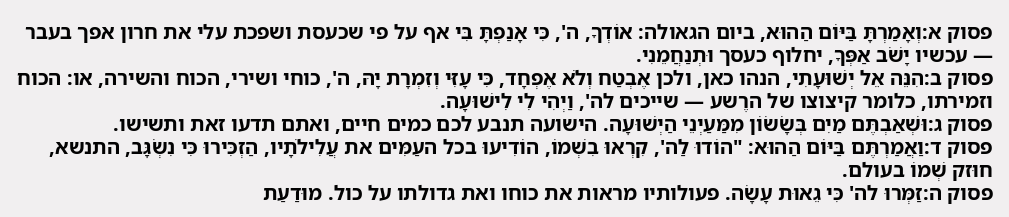פסוק א:וְאָמַרְתָּ בַּיּוֹם הַהוּא, ביום הגאולה: אוֹדְךָ, ה', כִּי אָנַפְתָּ בִּי אף על פי שכעסת ושפכת עלי את חרון אפך בעבר — עכשיו יָשֹׁב אַפְּךָ, יחלוף כעסך וּתְנַחֲמֵנִי.
פסוק ב:הִנֵּה אֵל יְשׁוּעָתִי, הנהו כאן, ולכן אֶבְטַח וְלֹא אֶפְחָד, כִּי עָזִּי וְזִמְרָת יָהּ, ה', כוחי ושירי, הכוח והשירה, או: הכוח וזמירתו, כלומר קיצוצו של הרֶשע — שייכים לה', וַיְהִי לִי לִישׁוּעָה.
פסוק ג:וּשְׁאַבְתֶּם מַיִם בְּשָׂשׂוֹן מִמַּעַיְנֵי הַיְשׁוּעָה. הישועה תנבע לכם כמים חיים, ואתם תדעו זאת ותשישו.
פסוק ד:וַאֲמַרְתֶּם בַּיּוֹם הַהוּא: "הוֹדוּ לַה', קִרְאוּ בִשְׁמוֹ, הוֹדִיעוּ בכל העַמִּים את עֲלִילֹתָיו, הַזְכִּירוּ כִּי נִשְׂגָּב, התנשא, חוּזק שְׁמוֹ בעולם.
פסוק ה:זַמְּרוּ לה' כִּי גֵאוּת עָשָׂה. פעולותיו מראות את כוחו ואת גדולתו על כול. מוּדַעַת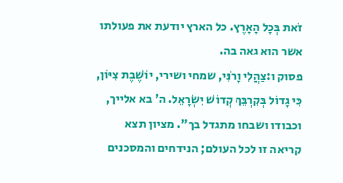זֹאת בְּכָל הָאָרֶץ. כל הארץ יודעת את פעולתו אשר הוא גאה בה.
פסוק ו:צַהֲלִי וָרֹנִּי, שמחי ושירי, יוֹשֶׁבֶת צִיּוֹן, כִּי גָדוֹל בְּקִרְבֵּךְ קְדוֹשׁ יִשְׂרָאֵל. ה' בא אלייך, וכבודו ושבחו מתגדל בך". מציון תצא קריאה זו לכל העולם; הנידחים והמסכנים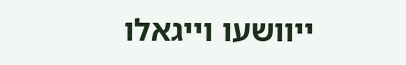ייוושעו וייגאלו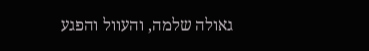גאולה שלמה, והעוול והפגע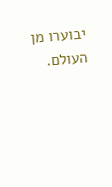יבוערו מן העולם.